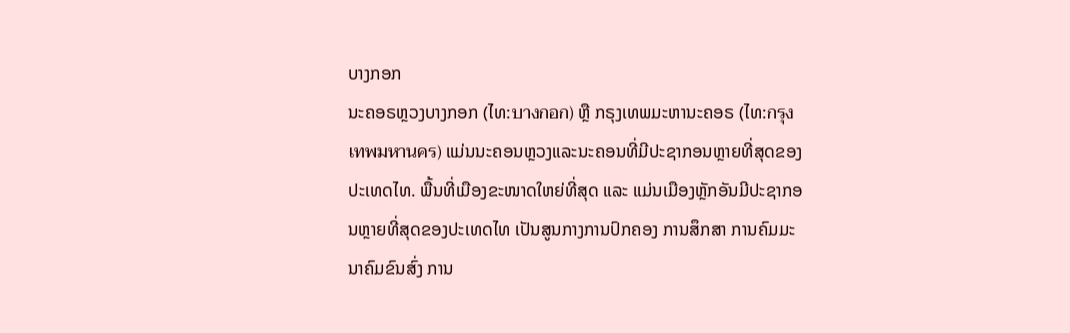ບາງກອກ
ນະຄອຣຫຼວງບາງກອກ (ໄທ:บางกอก) ຫຼື ກຣຸງເທພມະຫານະຄອຣ (ໄທ:กรุงเทพมหานคร) ແມ່ນນະຄອນຫຼວງແລະນະຄອນທີ່ມີປະຊາກອນຫຼາຍທີ່ສຸດຂອງປະເທດໄທ. ພື້ນທີ່ເມືອງຂະໜາດໃຫຍ່ທີ່ສຸດ ແລະ ແມ່ນເມືອງຫຼັກອັນມີປະຊາກອນຫຼາຍທີ່ສຸດຂອງປະເທດໄທ ເປັນສູນກາງການປົກຄອງ ການສຶກສາ ການຄົມມະນາຄົມຂົນສົ່ງ ການ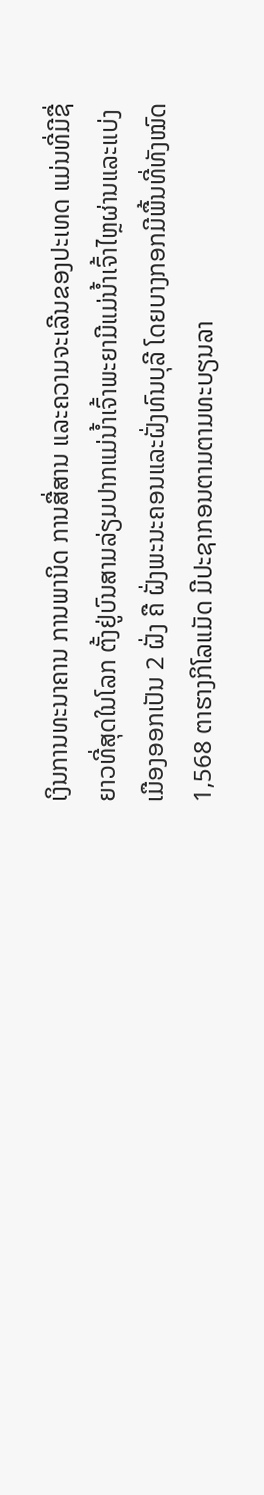ເງິນການທະນາຄານ ການພານິດ ການສື່ສານ ແລະຄວາມຈະເລີນຂອງປະເທດ ແມ່ນທີ່ມີຊື່ຍາວທີ່ສຸດໃນໂລກ ຕັ້ງຢູ່ບົນສາມລ່ຽມປາກແມ່ນ້ຳເຈົ້າພະຍາມີແມ່ນ້ຳເຈົ້າໄຫຼຜ່ານແລະແບ່ງເມືອງອອກເປັນ 2 ຝັ່ງ ຄື ຝັ່ງພະນະຄອນແລະຝັ່ງທົນບຸລີ ໂດຍບາງກອກມີພື້ນທີ່ທັງໝົດ 1,568 ຕາຮາງກິໂລແມັດ ມີປະຊາກອນຕາມຕາມທະບຽນລາ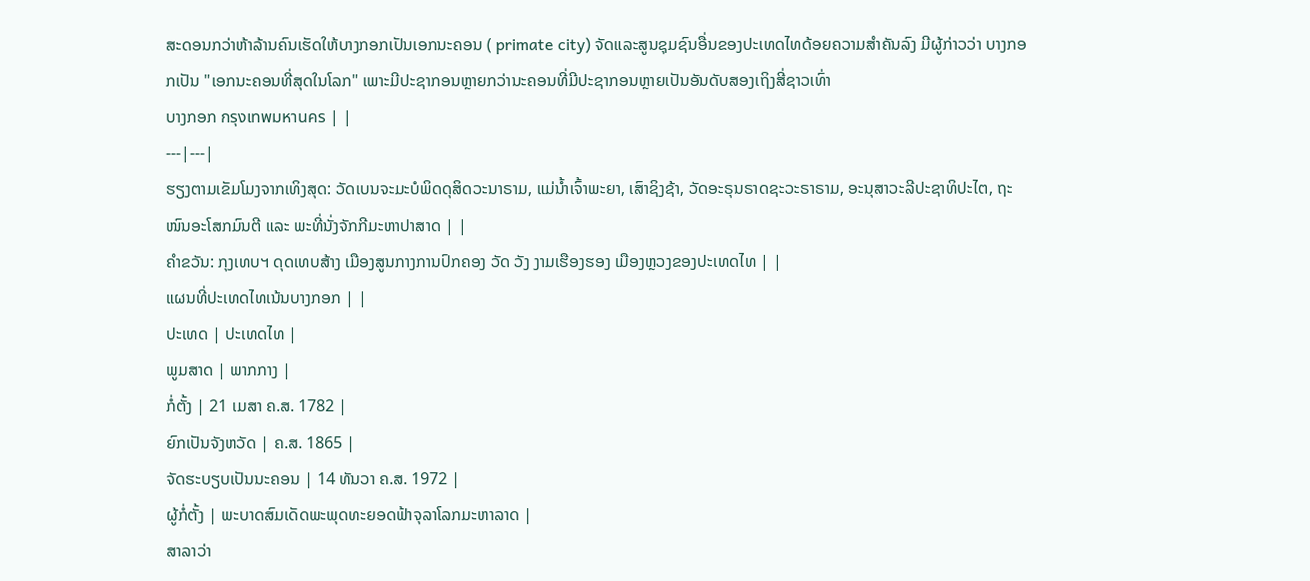ສະດອນກວ່າຫ້າລ້ານຄົນເຮັດໃຫ້ບາງກອກເປັນເອກນະຄອນ ( primate city) ຈັດແລະສູນຊຸມຊົນອື່ນຂອງປະເທດໄທດ້ອຍຄວາມສຳຄັນລົງ ມີຜູ້ກ່າວວ່າ ບາງກອກເປັນ "ເອກນະຄອນທີ່ສຸດໃນໂລກ" ເພາະມີປະຊາກອນຫຼາຍກວ່ານະຄອນທີ່ມີປະຊາກອນຫຼາຍເປັນອັນດັບສອງເຖິງສີ່ຊາວເທົ່າ
ບາງກອກ กรุงเทพมหานคร | |
---|---|
ຮຽງຕາມເຂັມໂມງຈາກເທິງສຸດ: ວັດເບນຈະມະບໍພິດດຸສິດວະນາຣາມ, ແມ່ນ້ຳເຈົ້າພະຍາ, ເສົາຊິງຊ້າ, ວັດອະຣຸນຣາດຊະວະຣາຣາມ, ອະນຸສາວະລີປະຊາທິປະໄຕ, ຖະໜົນອະໂສກມົນຕີ ແລະ ພະທີ່ນັ່ງຈັກກີມະຫາປາສາດ | |
ຄຳຂວັນ: ກຸງເທບຯ ດຸດເທບສ້າງ ເມືອງສູນກາງການປົກຄອງ ວັດ ວັງ ງາມເຮືອງຮອງ ເມືອງຫຼວງຂອງປະເທດໄທ | |
ແຜນທີ່ປະເທດໄທເນ້ນບາງກອກ | |
ປະເທດ | ປະເທດໄທ |
ພູມສາດ | ພາກກາງ |
ກໍ່ຕັ້ງ | 21 ເມສາ ຄ.ສ. 1782 |
ຍົກເປັນຈັງຫວັດ | ຄ.ສ. 1865 |
ຈັດຮະບຽບເປັນນະຄອນ | 14 ທັນວາ ຄ.ສ. 1972 |
ຜູ້ກໍ່ຕັ້ງ | ພະບາດສົມເດັດພະພຸດທະຍອດຟ້າຈຸລາໂລກມະຫາລາດ |
ສາລາວ່າ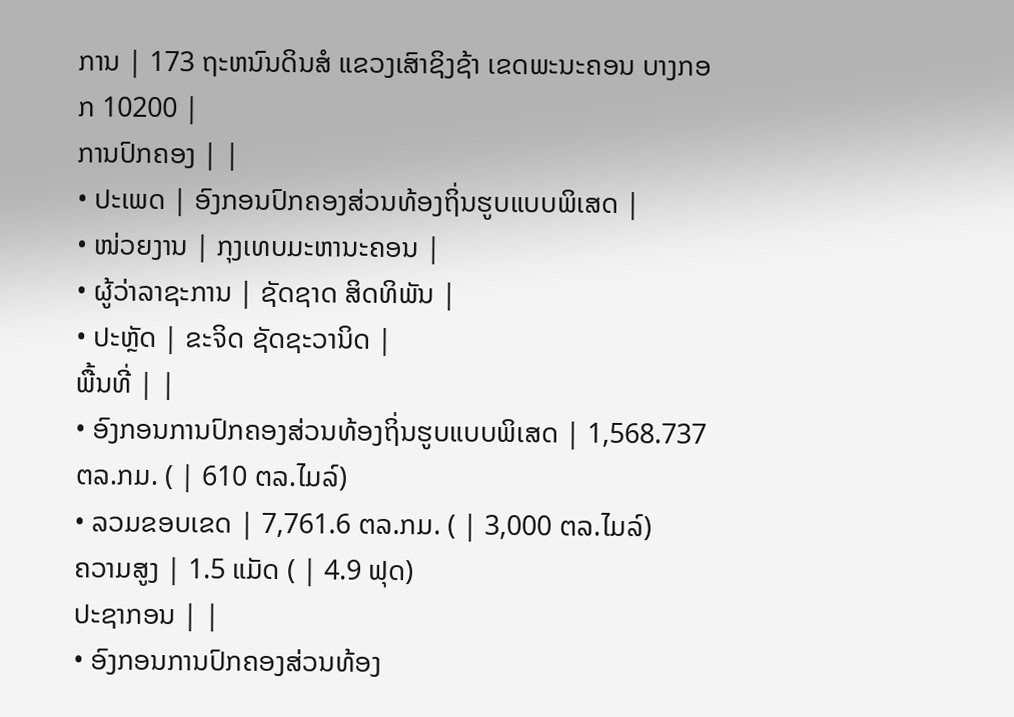ການ | 173 ຖະຫນົນດິນສໍ ແຂວງເສົາຊິງຊ້າ ເຂດພະນະຄອນ ບາງກອກ 10200 |
ການປົກຄອງ | |
• ປະເພດ | ອົງກອນປົກຄອງສ່ວນທ້ອງຖິ່ນຮູບແບບພິເສດ |
• ໜ່ວຍງານ | ກຸງເທບມະຫານະຄອນ |
• ຜູ້ວ່າລາຊະການ | ຊັດຊາດ ສິດທິພັນ |
• ປະຫຼັດ | ຂະຈິດ ຊັດຊະວານິດ |
ພື້ນທີ່ | |
• ອົງກອນການປົກຄອງສ່ວນທ້ອງຖິ່ນຮູບແບບພິເສດ | 1,568.737 ຕລ.ກມ. ( | 610 ຕລ.ໄມລ໌)
• ລວມຂອບເຂດ | 7,761.6 ຕລ.ກມ. ( | 3,000 ຕລ.ໄມລ໌)
ຄວາມສູງ | 1.5 ແມັດ ( | 4.9 ຟຸດ)
ປະຊາກອນ | |
• ອົງກອນການປົກຄອງສ່ວນທ້ອງ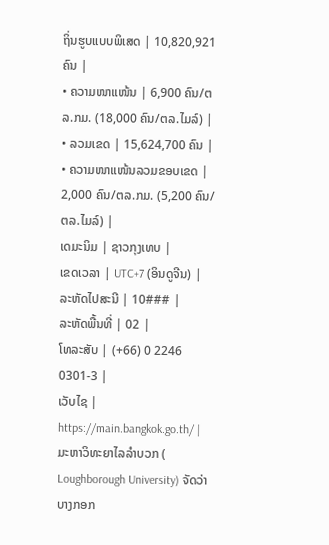ຖິ່ນຮູບແບບພິເສດ | 10,820,921 ຄົນ |
• ຄວາມໜາແໜ້ນ | 6,900 ຄົນ/ຕລ.ກມ. (18,000 ຄົນ/ຕລ.ໄມລ໌) |
• ລວມເຂດ | 15,624,700 ຄົນ |
• ຄວາມໜາແໜ້ນລວມຂອບເຂດ | 2,000 ຄົນ/ຕລ.ກມ. (5,200 ຄົນ/ຕລ.ໄມລ໌) |
ເດມະນິມ | ຊາວກຸງເທບ |
ເຂດເວລາ | UTC+7 (ອິນດູຈີນ) |
ລະຫັດໄປສະນີ | 10### |
ລະຫັດພື້ນທີ່ | 02 |
ໂທລະສັບ | (+66) 0 2246 0301-3 |
ເວັບໄຊ | https://main.bangkok.go.th/ |
ມະຫາວິທະຍາໄລລຳບວກ ( Loughborough University) ຈັດວ່າບາງກອກ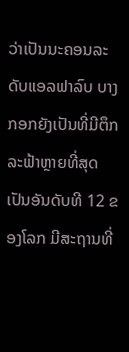ວ່າເປັນນະຄອນລະດັບແອລຟາລົບ ບາງກອກຍັງເປັນທີ່ມີຕຶກລະຟ້າຫຼາຍທີ່ສຸດເປັນອັນດັບທີ 12 ຂອງໂລກ ມີສະຖານທີ່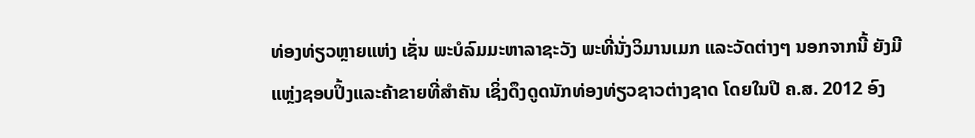ທ່ອງທ່ຽວຫຼາຍແຫ່ງ ເຊັ່ນ ພະບໍລົມມະຫາລາຊະວັງ ພະທີ່ນັ່ງວິມານເມກ ແລະວັດຕ່າງໆ ນອກຈາກນີ້ ຍັງມີແຫຼ່ງຊອບປິ້ງແລະຄ້າຂາຍທີ່ສຳຄັນ ເຊິ່ງດຶງດູດນັກທ່ອງທ່ຽວຊາວຕ່າງຊາດ ໂດຍໃນປີ ຄ.ສ. 2012 ອົງ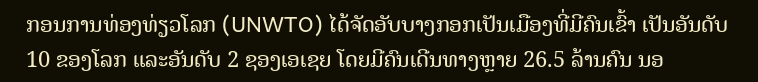ກອນການທ່ອງທ່ຽວໂລກ (UNWTO) ໄດ້ຈັດອັບບາງກອກເປັນເມືອງທີ່ມີຄົນເຂົ້າ ເປັນອັນດັບ 10 ຂອງໂລກ ແລະອັນດັບ 2 ຊອງເອເຊຍ ໂດຍມີຄົນເດີນທາງຫຼາຍ 26.5 ລ້ານຄົນ ນອ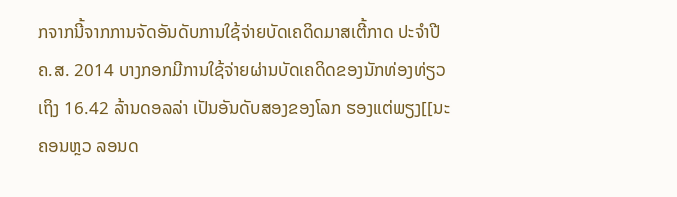ກຈາກນີ້ຈາກການຈັດອັນດັບການໃຊ້ຈ່າຍບັດເຄດິດມາສເຕີ້ກາດ ປະຈຳປີ ຄ.ສ. 2014 ບາງກອກມີການໃຊ້ຈ່າຍຜ່ານບັດເຄດິດຂອງນັກທ່ອງທ່ຽວເຖິງ 16.42 ລ້ານດອລລ່າ ເປັນອັນດັບສອງຂອງໂລກ ຮອງແຕ່ພຽງ[[ນະຄອນຫຼວ ລອນດ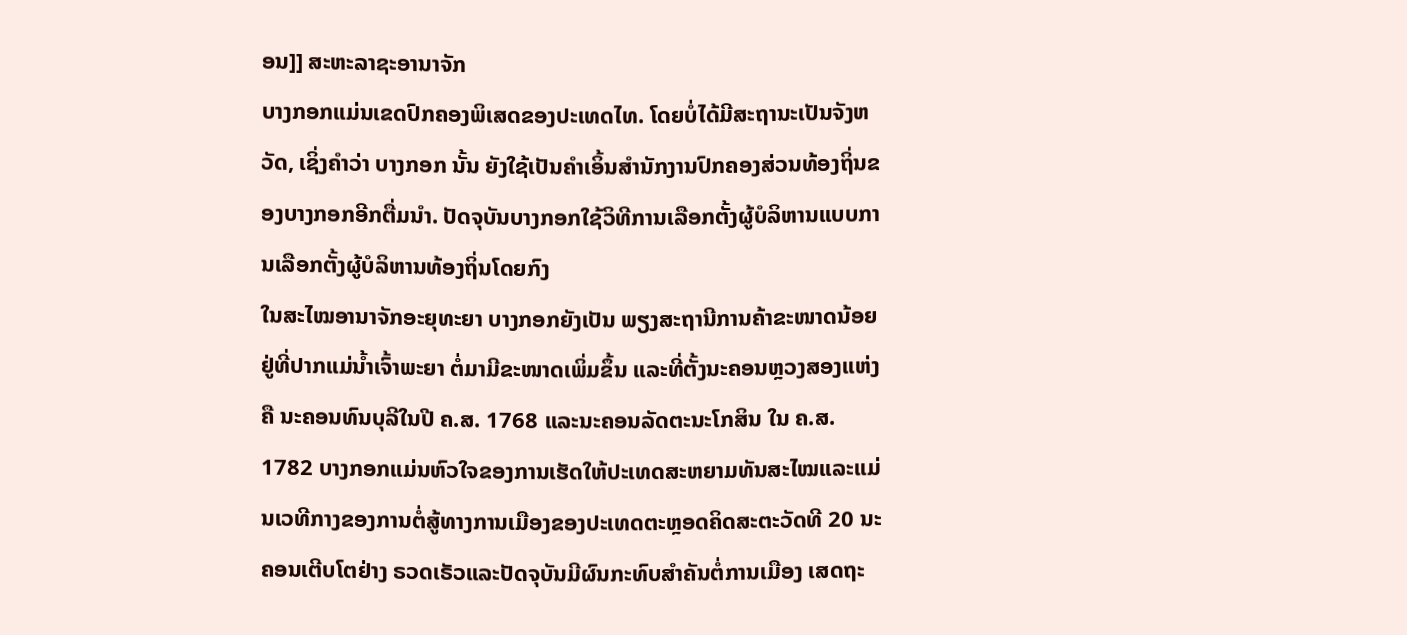ອນ]] ສະຫະລາຊະອານາຈັກ
ບາງກອກແມ່ນເຂດປົກຄອງພິເສດຂອງປະເທດໄທ. ໂດຍບໍ່ໄດ້ມີສະຖານະເປັນຈັງຫວັດ, ເຊິ່ງຄຳວ່າ ບາງກອກ ນັ້ນ ຍັງໃຊ້ເປັນຄຳເອິ້ນສຳນັກງານປົກຄອງສ່ວນທ້ອງຖິ່ນຂອງບາງກອກອີກຕື່ມນຳ. ປັດຈຸບັນບາງກອກໃຊ້ວິທີການເລືອກຕັ້ງຜູ້ບໍລິຫານແບບການເລືອກຕັ້ງຜູ້ບໍລິຫານທ້ອງຖິ່ນໂດຍກົງ
ໃນສະໄໝອານາຈັກອະຍຸທະຍາ ບາງກອກຍັງເປັນ ພຽງສະຖານີການຄ້າຂະໜາດນ້ອຍຢູ່ທີ່ປາກແມ່ນ້ຳເຈົ້າພະຍາ ຕໍ່ມາມີຂະໜາດເພິ່ມຂຶ້ນ ແລະທີ່ຕັ້ງນະຄອນຫຼວງສອງແຫ່ງຄື ນະຄອນທົນບຸລີໃນປີ ຄ.ສ. 1768 ແລະນະຄອນລັດຕະນະໂກສິນ ໃນ ຄ.ສ. 1782 ບາງກອກແມ່ນຫົວໃຈຂອງການເຮັດໃຫ້ປະເທດສະຫຍາມທັນສະໄໝແລະແມ່ນເວທີກາງຂອງການຕໍ່ສູ້ທາງການເມືອງຂອງປະເທດຕະຫຼອດຄິດສະຕະວັດທີ 20 ນະຄອນເຕີບໂຕຢ່າງ ຣວດເຣັວແລະປັດຈຸບັນມີຜົນກະທົບສຳຄັນຕໍ່ການເມືອງ ເສດຖະ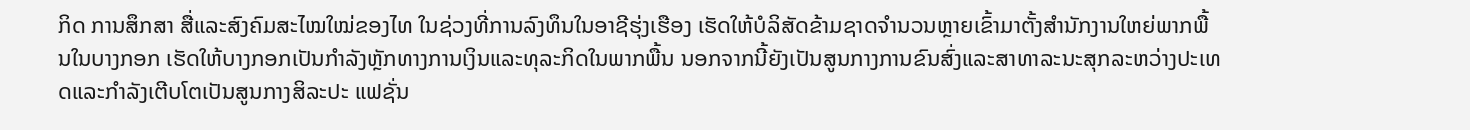ກິດ ການສຶກສາ ສື່ແລະສົງຄົມສະໄໝໃໝ່ຂອງໄທ ໃນຊ່ວງທີ່ການລົງທຶນໃນອາຊີຮຸ່ງເຮືອງ ເຮັດໃຫ້ບໍລິສັດຂ້າມຊາດຈຳນວນຫຼາຍເຂົ້າມາຕັ້ງສຳນັກງານໃຫຍ່ພາກພື້ນໃນບາງກອກ ເຮັດໃຫ້ບາງກອກເປັນກຳລັງຫຼັກທາງການເງິນແລະທຸລະກິດໃນພາກພື້ນ ນອກຈາກນີ້ຍັງເປັນສູນກາງການຂົນສົ່ງແລະສາທາລະນະສຸກລະຫວ່າງປະເທດແລະກຳລັງເຕີບໂຕເປັນສູນກາງສິລະປະ ແຟຊັ່ນ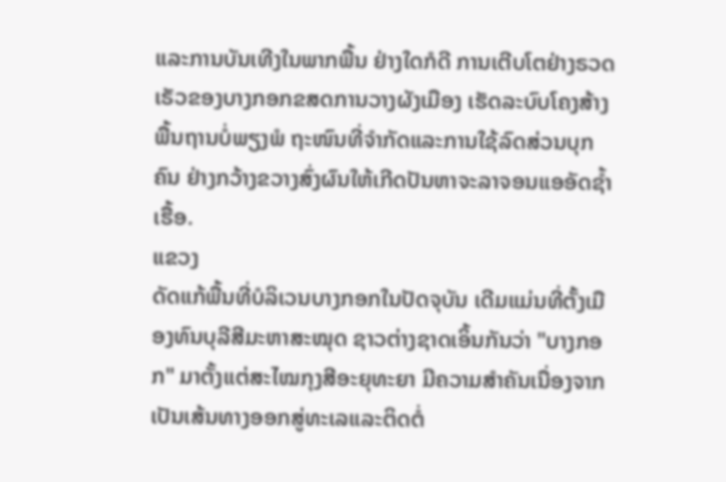ແລະການບັນເທີງໃນພາກພື້ນ ຢ່າງໃດກໍດີ ການເຕີບໂຕຢ່າງຣວດເຣັວຂອງບາງກອກຂສດການວາງຜັງເມືອງ ເຮັດລະບົບໂຄງສ້າງພື້ນຖານບໍ່ພຽງພໍ ຖະໜົນທີ່ຈຳກັດແລະການໃຊ້ລົດສ່ວນບຸກຄົນ ຢ່າງກວ້າງຂວາງສົ່ງຜົນໃຫ້ເກີດປັນຫາຈະລາຈອນແອອັດຊ້ຳເຮື້ອ.
ແຂວງ
ດັດແກ້ພື້ນທີ່ບໍລິເວນບາງກອກໃນປັດຈຸບັນ ເດີມແມ່ນທີ່ຕັ້ງເມືອງທົນບຸລີສີມະຫາສະໝຸດ ຊາວຕ່າງຊາດເອິ້ນກັນວ່າ "ບາງກອກ" ມາຕັ້ງແຕ່ສະໄໝກຸງສີອະຍຸທະຍາ ມີຄວາມສຳຄັນເນື່ອງຈາກເປັນເສ້ນທາງອອກສູ່ທະເລແລະຕິດຕໍ່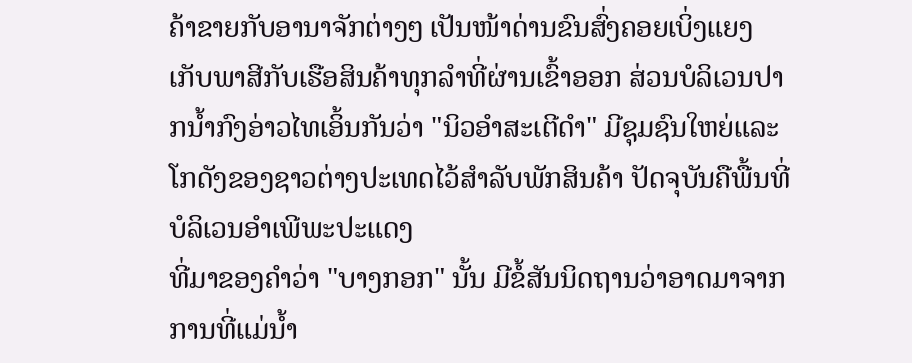ຄ້າຂາຍກັບອານາຈັກຕ່າງໆ ເປັນໜ້າດ່ານຂົນສົ່ງຄອຍເບິ່ງແຍງເກັບພາສີກັບເຮືອສິນຄ້າທຸກລຳທີ່ຜ່ານເຂົ້າອອກ ສ່ວນບໍລິເວນປາກນ້ຳກົງອ່າວໄທເອິ້ນກັນວ່າ "ນິວອຳສະເຕີດຳ" ມີຊຸມຊົນໃຫຍ່ແລະໂກດັງຂອງຊາວຕ່າງປະເທດໄວ້ສຳລັບພັກສິນຄ້າ ປັດຈຸບັນຄືພື້ນທີ່ບໍລິເວນອຳເພີພະປະແດງ
ທີ່ມາຂອງຄຳວ່າ "ບາງກອກ" ນັ້ນ ມີຂໍ້ສັນນິດຖານວ່າອາດມາຈາກການທີ່ແມ່ນ້ຳ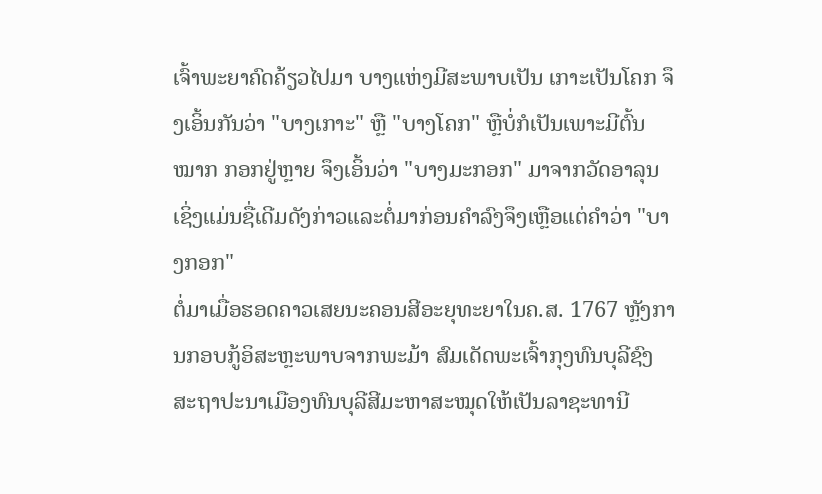ເຈົ້າພະຍາຄົດຄ້ຽວໄປມາ ບາງແຫ່ງມີສະພາບເປັນ ເກາະເປັນໂຄກ ຈຶງເອິ້ນກັນວ່າ "ບາງເກາະ" ຫຼື "ບາງໂຄກ" ຫຼືບໍ່ກໍເປັນເພາະມີຕົ້ນໝາກ ກອກຢູ່ຫຼາຍ ຈຶງເອິ້ນວ່າ "ບາງມະກອກ" ມາຈາກວັດອາລຸນ ເຊິ່ງແມ່ນຊື່ເດີມດັງກ່າວແລະຕໍ່ມາກ່ອນຄຳລົງຈຶງເຫຼືອແຕ່ຄຳວ່າ "ບາງກອກ"
ຕໍ່ມາເມື່ອຮອດຄາວເສຍນະຄອນສີອະຍຸທະຍາໃນຄ.ສ. 1767 ຫຼັງການກອບກູ້ອິສະຫຼະພາບຈາກພະມ້າ ສົມເດັດພະເຈົ້າກຸງທົນບຸລີຊົງສະຖາປະນາເມືອງທົນບຸລີສີມະຫາສະໝຸດໃຫ້ເປັນລາຊະທານີ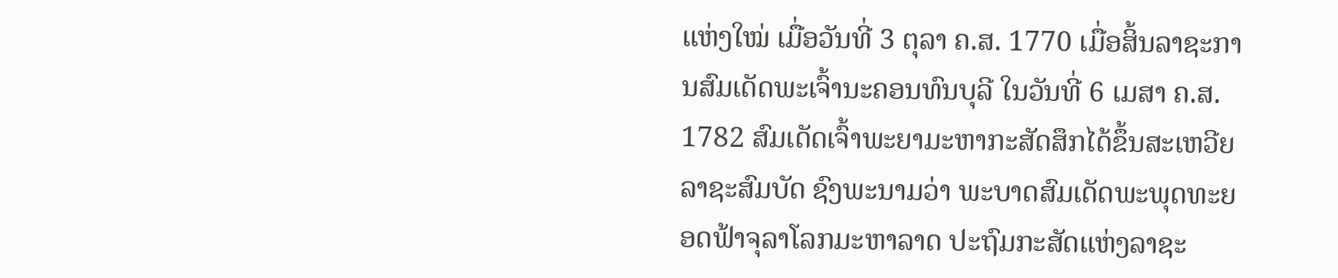ແຫ່ງໃໝ່ ເມື່ອວັນທີ່ 3 ຕຸລາ ຄ.ສ. 1770 ເມື່ອສິ້ນລາຊະການສົມເດັດພະເຈົ້ານະຄອນທົນບຸລີ ໃນວັນທີ່ 6 ເມສາ ຄ.ສ. 1782 ສົມເດັດເຈົ້າພະຍາມະຫາກະສັດສຶກໄດ້ຂຶ້ນສະເຫວີຍລາຊະສົມບັດ ຊົງພະນາມວ່າ ພະບາດສົມເດັດພະພຸດທະຍອດຟ້າຈຸລາໂລກມະຫາລາດ ປະຖົມກະສັດແຫ່ງລາຊະ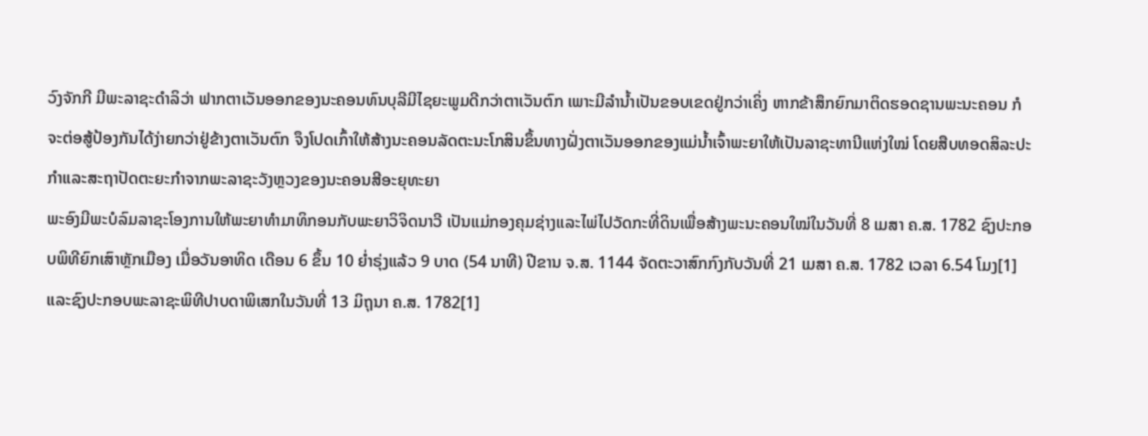ວົງຈັກກີ ມີພະລາຊະດຳລິວ່າ ຟາກຕາເວັນອອກຂອງນະຄອນທົນບຸລີມີໄຊຍະພູມດີກວ່າຕາເວັນຕົກ ເພາະມີລຳນ້ຳເປັນຂອບເຂດຢູ່ກວ່າເຄິ່ງ ຫາກຂ້າສຶກຍົກມາຕິດຮອດຊານພະນະຄອນ ກໍຈະຕ່ອສູ້ປ້ອງກັນໄດ້ງ່າຍກວ່າຢູ່ຂ້າງຕາເວັນຕົກ ຈຶງໂປດເກົ້າໃຫ້ສ້າງນະຄອນລັດຕະນະໂກສິນຂຶ້ນທາງຝັ່ງຕາເວັນອອກຂອງແມ່ນ້ຳເຈົ້າພະຍາໃຫ້ເປັນລາຊະທານີແຫ່ງໃໝ່ ໂດຍສືບທອດສິລະປະກຳແລະສະຖາປັດຕະຍະກຳຈາກພະລາຊະວັງຫຼວງຂອງນະຄອນສີອະຍຸທະຍາ
ພະອົງມີພະບໍລົມລາຊະໂອງການໃຫ້ພະຍາທຳມາທິກອນກັບພະຍາວິຈິດນາວີ ເປັນແມ່ກອງຄຸມຊ່າງແລະໄພ່ໄປວັດກະທີ່ດິນເພື່ອສ້າງພະນະຄອນໃໝ່ໃນວັນທີ່ 8 ເມສາ ຄ.ສ. 1782 ຊົງປະກອບພິທີຍົກເສົາຫຼັກເມືອງ ເມື່ອວັນອາທິດ ເດືອນ 6 ຂຶ້ນ 10 ຍ່ຳຣຸ່ງແລ້ວ 9 ບາດ (54 ນາທີ) ປີຂານ ຈ.ສ. 1144 ຈັດຕະວາສົກກົງກັບວັນທີ່ 21 ເມສາ ຄ.ສ. 1782 ເວລາ 6.54 ໂມງ[1] ແລະຊົງປະກອບພະລາຊະພິທີປາບດາພິເສກໃນວັນທີ່ 13 ມິຖຸນາ ຄ.ສ. 1782[1]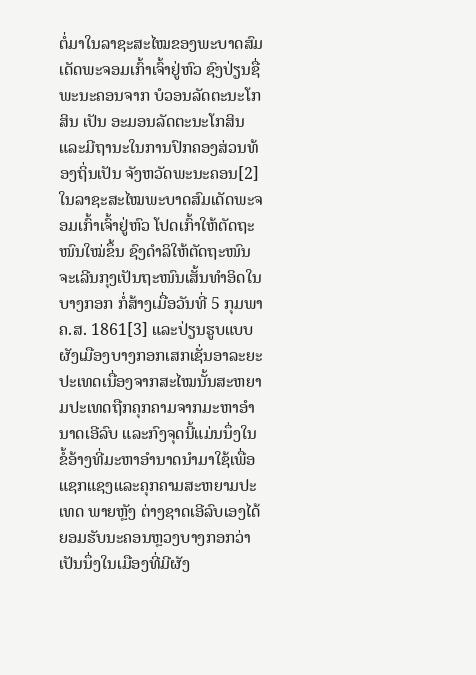ຕໍ່ມາໃນລາຊະສະໄໝຂອງພະບາດສົມເດັດພະຈອມເກົ້າເຈົ້າຢູ່ຫົວ ຊົງປ່ຽນຊື່ພະນະຄອນຈາກ ບໍວອນລັດຕະນະໂກສິນ ເປັນ ອະມອນລັດຕະນະໂກສິນ ແລະມີຖານະໃນການປົກຄອງສ່ວນທ້ອງຖິ່ນເປັນ ຈັງຫວັດພະນະຄອນ[2]
ໃນລາຊະສະໄໝພະບາດສົມເດັດພະຈອມເກົ້າເຈົ້າຢູ່ຫົວ ໂປດເກົ້າໃຫ້ຕັດຖະໜົນໃໝ່ຂຶ້ນ ຊົງດຳລິໃຫ້ຕັດຖະໜົນຈະເລີນກຸງເປັນຖະໜົນເສັ້ນທຳອິດໃນບາງກອກ ກໍ່ສ້າງເມື່ອວັນທີ່ 5 ກຸມພາ ຄ.ສ. 1861[3] ແລະປ່ຽນຮູບແບບຜັງເມືອງບາງກອກເສກເຊັ່ນອາລະຍະປະເທດເນື່ອງຈາກສະໄໝນັ້ນສະຫຍາມປະເທດຖືກຄຸກຄາມຈາກມະຫາອຳນາດເອີລົບ ແລະກົງຈຸດນີ້ແມ່ນນຶ່ງໃນຂໍ້ອ້າງທີ່ມະຫາອຳນາດນຳມາໃຊ້ເພື່ອແຊກແຊງແລະຄຸກຄາມສະຫຍາມປະເທດ ພາຍຫຼັງ ຕ່າງຊາດເອີລົບເອງໄດ້ຍອມຮັບນະຄອນຫຼວງບາງກອກວ່າເປັນນຶ່ງໃນເມືອງທີ່ມີຜັງ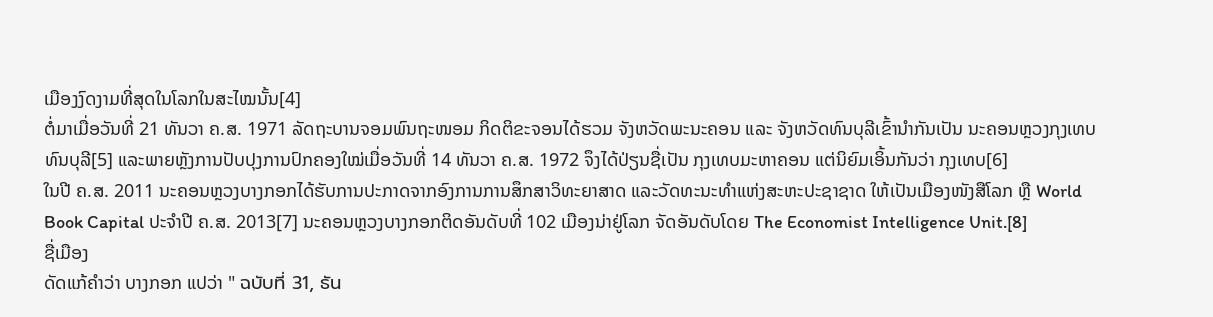ເມືອງງົດງາມທີ່ສຸດໃນໂລກໃນສະໄໝນັ້ນ[4]
ຕໍ່ມາເມື່ອວັນທີ່ 21 ທັນວາ ຄ.ສ. 1971 ລັດຖະບານຈອມພົນຖະໜອມ ກິດຕິຂະຈອນໄດ້ຮວມ ຈັງຫວັດພະນະຄອນ ແລະ ຈັງຫວັດທົນບຸລີເຂົ້ານຳກັນເປັນ ນະຄອນຫຼວງກຸງເທບທົນບຸລີ[5] ແລະພາຍຫຼັງການປັບປຸງການປົກຄອງໃໝ່ເມື່ອວັນທີ່ 14 ທັນວາ ຄ.ສ. 1972 ຈຶງໄດ້ປ່ຽນຊື່ເປັນ ກຸງເທບມະຫາຄອນ ແຕ່ນິຍົມເອິ້ນກັນວ່າ ກຸງເທບ[6]
ໃນປີ ຄ.ສ. 2011 ນະຄອນຫຼວງບາງກອກໄດ້ຮັບການປະກາດຈາກອົງການການສຶກສາວິທະຍາສາດ ແລະວັດທະນະທຳແຫ່ງສະຫະປະຊາຊາດ ໃຫ້ເປັນເມືອງໜັງສືໂລກ ຫຼື World Book Capital ປະຈຳປີ ຄ.ສ. 2013[7] ນະຄອນຫຼວງບາງກອກຕິດອັນດັບທີ່ 102 ເມືອງນ່າຢູ່ໂລກ ຈັດອັນດັບໂດຍ The Economist Intelligence Unit.[8]
ຊື່ເມືອງ
ດັດແກ້ຄຳວ່າ ບາງກອກ ແປວ່າ " ฉบับที่ 31, ธัน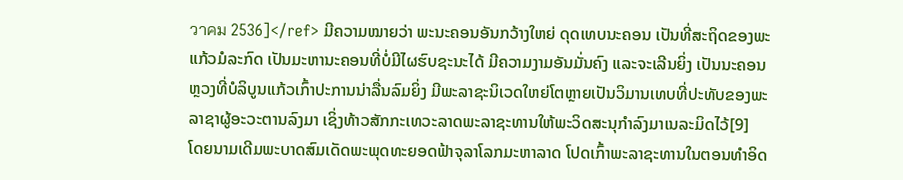วาคม 2536]</ref> ມີຄວາມໝາຍວ່າ ພະນະຄອນອັນກວ້າງໃຫຍ່ ດຸດເທບນະຄອນ ເປັນທີ່ສະຖິດຂອງພະແກ້ວມໍລະກົດ ເປັນມະຫານະຄອນທີ່ບໍ່ມີໄຜຮົບຊະນະໄດ້ ມີຄວາມງາມອັນມັ່ນຄົງ ແລະຈະເລີນຍິ່ງ ເປັນນະຄອນຫຼວງທີ່ບໍລິບູນແກ້ວເກົ້າປະການນ່າລື່ນລົມຍິ່ງ ມີພະລາຊະນິເວດໃຫຍ່ໂຕຫຼາຍເປັນວິມານເທບທີ່ປະທັບຂອງພະລາຊາຜູ້ອະວະຕານລົງມາ ເຊິ່ງທ້າວສັກກະເທວະລາດພະລາຊະທານໃຫ້ພະວິດສະນຸກຳລົງມາເນລະມິດໄວ້[9]
ໂດຍນາມເດີມພະບາດສົມເດັດພະພຸດທະຍອດຟ້າຈຸລາໂລກມະຫາລາດ ໂປດເກົ້າພະລາຊະທານໃນຕອນທຳອິດ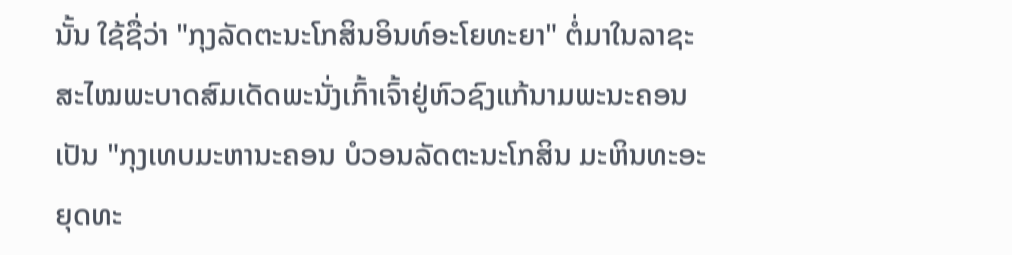ນັ້ນ ໃຊ້ຊື່ວ່າ "ກຸງລັດຕະນະໂກສິນອິນທ໌ອະໂຍທະຍາ" ຕໍ່ມາໃນລາຊະສະໄໝພະບາດສົມເດັດພະນັ່ງເກົ້າເຈົ້າຢູ່ຫົວຊົງແກ້ນາມພະນະຄອນເປັນ "ກຸງເທບມະຫານະຄອນ ບໍວອນລັດຕະນະໂກສິນ ມະຫິນທະອະຍຸດທະ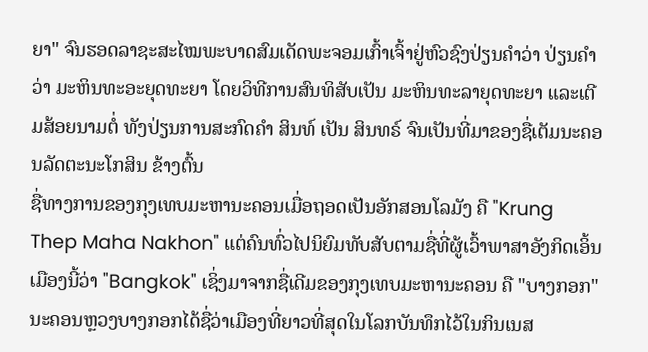ຍາ" ຈົນຮອດລາຊະສະໄໝພະບາດສົມເດັດພະຈອມເກົ້າເຈົ້າຢູ່ຫົວຊົງປ່ຽນຄຳວ່າ ປ່ຽນຄຳວ່າ ມະຫິນທະອະຍຸດທະຍາ ໂດຍວິທີການສົນທິສັບເປັນ ມະຫິນທະລາຍຸດທະຍາ ແລະເຕີມສ້ອຍນາມຕໍ່ ທັງປ່ຽນການສະກົດຄຳ ສິນທ໌ ເປັນ ສິນທຣ໌ ຈົນເປັນທີ່ມາຂອງຊື່ເຕັມນະຄອນລັດຕະນະໂກສິນ ຂ້າງຕົ້ນ
ຊື່ທາງການຂອງກຸງເທບມະຫານະຄອນເມື່ອຖອດເປັນອັກສອນໂລມັງ ຄື "Krung Thep Maha Nakhon" ແຕ່ຄົນທົ່ວໄປນິຍົມທັບສັບຕາມຊື່ທີ່ຜູ້ເວົ້າພາສາອັງກິດເອິ້ນເມືອງນີ້ວ່າ "Bangkok" ເຊິ່ງມາຈາກຊື່ເດີມຂອງກຸງເທບມະຫານະຄອນ ຄື "ບາງກອກ"
ນະຄອນຫຼວງບາງກອກໄດ້ຊື່ວ່າເມືອງທີ່ຍາວທີ່ສຸດໃນໂລກບັນທຶກໄວ້ໃນກິນເນສ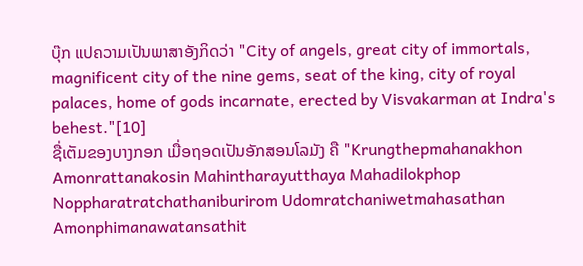ບຸ໊ກ ແປຄວາມເປັນພາສາອັງກິດວ່າ "City of angels, great city of immortals, magnificent city of the nine gems, seat of the king, city of royal palaces, home of gods incarnate, erected by Visvakarman at Indra's behest."[10]
ຊື່ເຕັມຂອງບາງກອກ ເມື່ອຖອດເປັນອັກສອນໂລມັງ ຄື "Krungthepmahanakhon Amonrattanakosin Mahintharayutthaya Mahadilokphop Noppharatratchathaniburirom Udomratchaniwetmahasathan Amonphimanawatansathit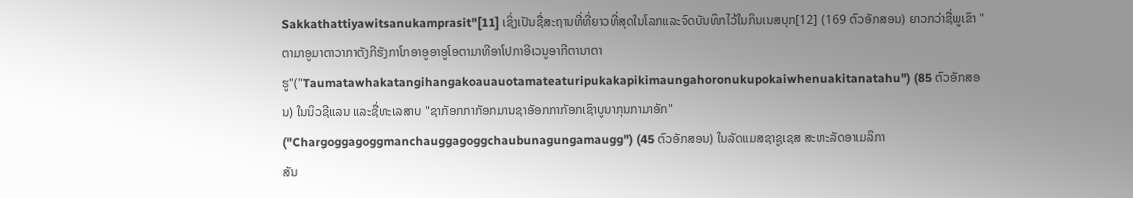Sakkathattiyawitsanukamprasit"[11] ເຊິ່ງເປັນຊື່ສະຖານທີ່ທີ່ຍາວທີ່ສຸດໃນໂລກແລະຈົດບັນທຶກໄວ້ໃນກິນເນສບຸກ[12] (169 ຕົວອັກສອນ) ຍາວກວ່າຊື່ພູເຂົາ "ຕາມາອູມາຕາວາກາຕັງກີຮັງກາໂກອາອູອາອູໂອຕາມາທີອາໂປກາອີເວນູອາກີຕານາຕາຮູ"("Taumatawhakatangihangakoauauotamateaturipukakapikimaungahoronukupokaiwhenuakitanatahu") (85 ຕົວອັກສອນ) ໃນນິວຊີແລນ ແລະຊື່ທະເລສາບ "ຊາກັອກກາກັອກມານຊາອັອກກາກັອກເຊົາບູນາກຸນກາມາອັກ" ("Chargoggagoggmanchauggagoggchaubunagungamaugg") (45 ຕົວອັກສອນ) ໃນລັດແມສຊາຊູເຊສ ສະຫະລັດອາເມລິກາ
ສັນ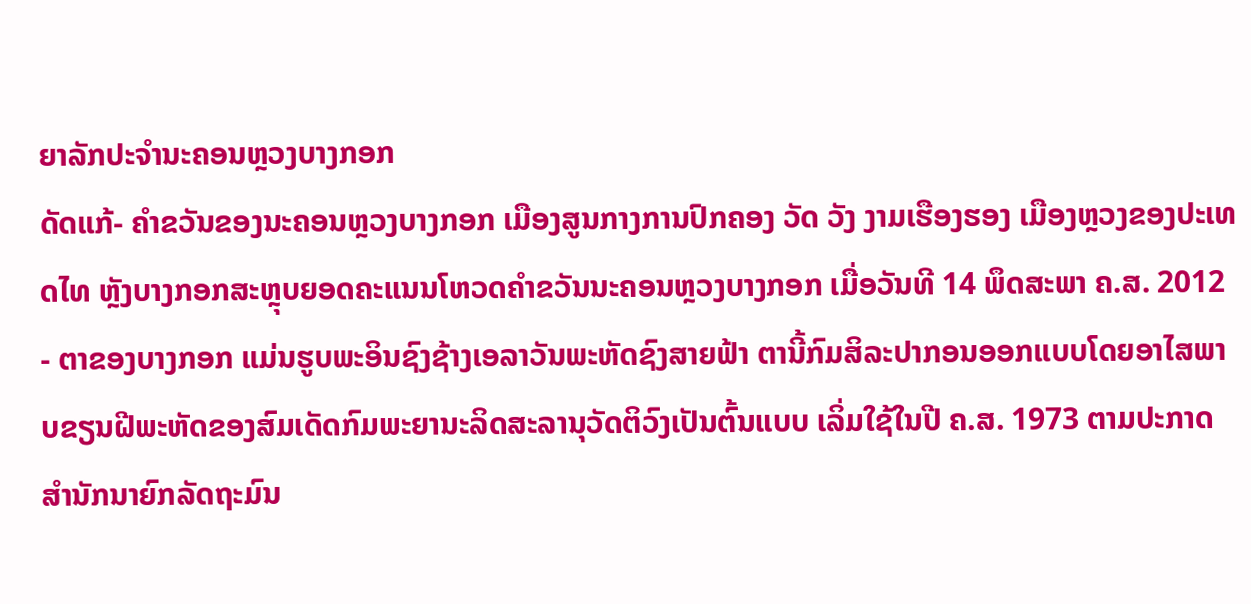ຍາລັກປະຈຳນະຄອນຫຼວງບາງກອກ
ດັດແກ້- ຄຳຂວັນຂອງນະຄອນຫຼວງບາງກອກ ເມືອງສູນກາງການປົກຄອງ ວັດ ວັງ ງາມເຮືອງຮອງ ເມືອງຫຼວງຂອງປະເທດໄທ ຫຼັງບາງກອກສະຫຼຸບຍອດຄະແນນໂຫວດຄຳຂວັນນະຄອນຫຼວງບາງກອກ ເມື່ອວັນທີ 14 ພຶດສະພາ ຄ.ສ. 2012
- ຕາຂອງບາງກອກ ແມ່ນຮູບພະອິນຊົງຊ້າງເອລາວັນພະຫັດຊົງສາຍຟ້າ ຕານີ້ກົມສິລະປາກອນອອກແບບໂດຍອາໄສພາບຂຽນຝີພະຫັດຂອງສົມເດັດກົມພະຍານະລິດສະລານຸວັດຕິວົງເປັນຕົ້ນແບບ ເລິ່ມໃຊ້ໃນປີ ຄ.ສ. 1973 ຕາມປະກາດສຳນັກນາຍົກລັດຖະມົນ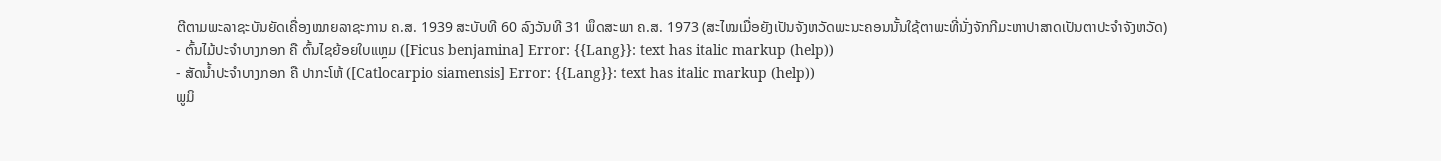ຕີຕາມພະລາຊະບັນຍັດເຄື່ອງໝາຍລາຊະການ ຄ.ສ. 1939 ສະບັບທີ 60 ລົງວັນທີ 31 ພຶດສະພາ ຄ.ສ. 1973 (ສະໄໝເມື່ອຍັງເປັນຈັງຫວັດພະນະຄອນນັ້ນໃຊ້ຕາພະທີ່ນັ່ງຈັກກີມະຫາປາສາດເປັນຕາປະຈຳຈັງຫວັດ)
- ຕົ້ນໄມ້ປະຈຳບາງກອກ ຄື ຕົ້ນໄຊຍ້ອຍໃບແຫຼມ ([Ficus benjamina] Error: {{Lang}}: text has italic markup (help))
- ສັດນ້ຳປະຈຳບາງກອກ ຄື ປາກະໂຫ້ ([Catlocarpio siamensis] Error: {{Lang}}: text has italic markup (help))
ພູມິ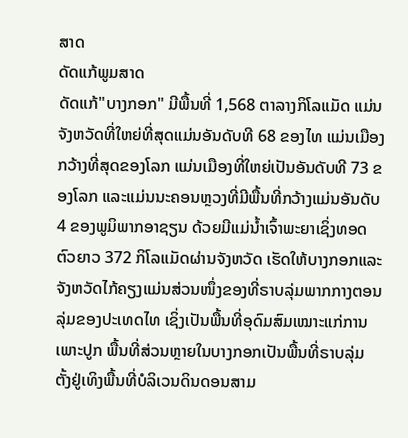ສາດ
ດັດແກ້ພູມສາດ
ດັດແກ້"ບາງກອກ" ມີພື້ນທີ່ 1,568 ຕາລາງກິໂລແມັດ ແມ່ນຈັງຫວັດທີ່ໃຫຍ່ທີ່ສຸດແມ່ນອັນດັບທີ 68 ຂອງໄທ ແມ່ນເມືອງກວ້າງທີ່ສຸດຂອງໂລກ ແມ່ນເມືອງທີ່ໃຫຍ່ເປັນອັນດັບທີ 73 ຂອງໂລກ ແລະແມ່ນນະຄອນຫຼວງທີ່ມີພື້ນທີ່ກວ້າງແມ່ນອັນດັບ 4 ຂອງພູມິພາກອາຊຽນ ດ້ວຍມີແມ່ນ້ຳເຈົ້າພະຍາເຊິ່ງທອດຕົວຍາວ 372 ກິໂລແມັດຜ່ານຈັງຫວັດ ເຮັດໃຫ້ບາງກອກແລະຈັງຫວັດໄກ້ຄຽງແມ່ນສ່ວນໜຶ່ງຂອງທີ່ຣາບລຸ່ມພາກກາງຕອນລຸ່ມຂອງປະເທດໄທ ເຊິ່ງເປັນພື້ນທີ່ອຸດົມສົມເໝາະແກ່ການເພາະປູກ ພື້ນທີ່ສ່ວນຫຼາຍໃນບາງກອກເປັນພື້ນທີ່ຣາບລຸ່ມ ຕັ້ງຢູ່ເທິງພື້ນທີ່ບໍລິເວນດິນດອນສາມ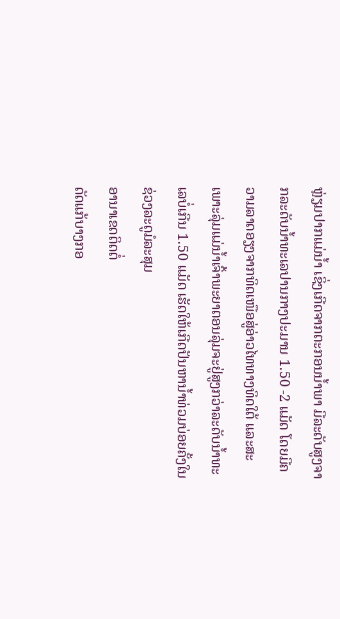ຫຼ່ຽມປາກແມ່ນ້ຳ ເຊິ່ງເກີດຈາກຕະກອນນ້ຳພາ ມີລະດັບສູງຈາກລະດັບນ້ຳທະເລປານກາງປະມານ 1.50 -2 ແມັດ ໂດຍມີຄວາມລາດອຽງຈາກທິດເໜືອສູ່ອ່າວໄທທາງທິດໃຕ້ ແລະສະເພາະລຸ່ມແມ່ນ້ຳເຈົ້າພະຍາຕອນລຸ່ມຈະຢູ່ສູງກວ່າລະດັບນ້ຳທະເລບໍ່ເກີນ 1.50 ແມັດ ເຮັດໃຫ້ເກີດປັນຫານ້ຳທ່ວມບ່ອຍຄັ້ງໃນຊ່ວງລະດູມໍລະສຸມ
ອານາເຂດຕິດຕໍ່
ດັດແກ້ບາງກອ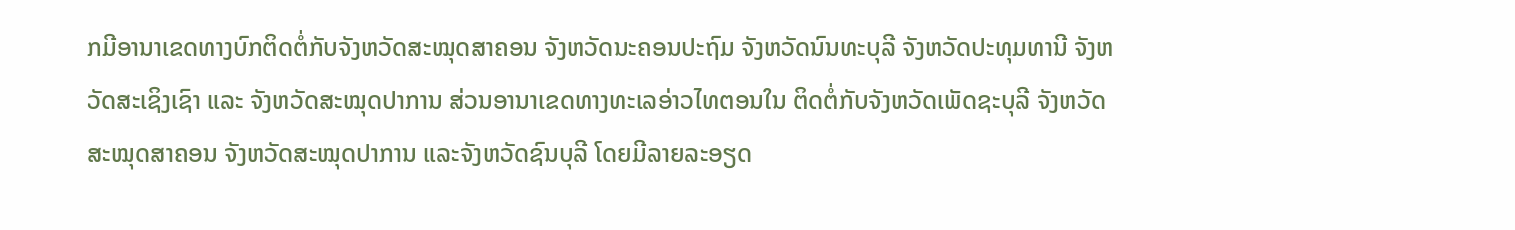ກມີອານາເຂດທາງບົກຕິດຕໍ່ກັບຈັງຫວັດສະໝຸດສາຄອນ ຈັງຫວັດນະຄອນປະຖົມ ຈັງຫວັດນົນທະບຸລີ ຈັງຫວັດປະທຸມທານີ ຈັງຫວັດສະເຊິງເຊົາ ແລະ ຈັງຫວັດສະໝຸດປາການ ສ່ວນອານາເຂດທາງທະເລອ່າວໄທຕອນໃນ ຕິດຕໍ່ກັບຈັງຫວັດເພັດຊະບຸລີ ຈັງຫວັດສະໝຸດສາຄອນ ຈັງຫວັດສະໝຸດປາການ ແລະຈັງຫວັດຊົນບຸລີ ໂດຍມີລາຍລະອຽດ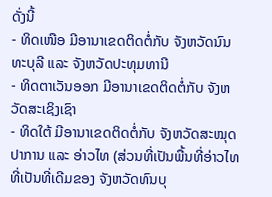ດັ່ງນີ້
- ທິດເໜືອ ມີອານາເຂດຕິດຕໍ່ກັບ ຈັງຫວັດນົນທະບຸລີ ແລະ ຈັງຫວັດປະທຸມທານີ
- ທິດຕາເວັນອອກ ມີອານາເຂດຕິດຕໍ່ກັບ ຈັງຫວັດສະເຊິງເຊົາ
- ທິດໃຕ້ ມີອານາເຂດຕິດຕໍ່ກັບ ຈັງຫວັດສະໝຸດປາການ ແລະ ອ່າວໄທ (ສ່ວນທີ່ເປັນພື້ນທີ່ອ່າວໄທທີ່ເປັນທີ່ເດີມຂອງ ຈັງຫວັດທົນບຸ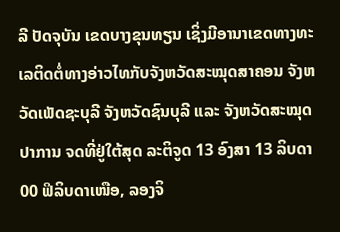ລີ ປັດຈຸບັນ ເຂດບາງຂຸນທຽນ ເຊິ່ງມີອານາເຂດທາງທະເລຕິດຕໍ່ທາງອ່າວໄທກັບຈັງຫວັດສະໝຸດສາຄອນ ຈັງຫວັດເພັດຊະບຸລີ ຈັງຫວັດຊົນບຸລີ ແລະ ຈັງຫວັດສະໝຸດປາການ ຈດທີ່ຢູ່ໃຕ້ສຸດ ລະຕິຈູດ 13 ອົງສາ 13 ລິບດາ 00 ຟິລິບດາເໜືອ, ລອງຈິ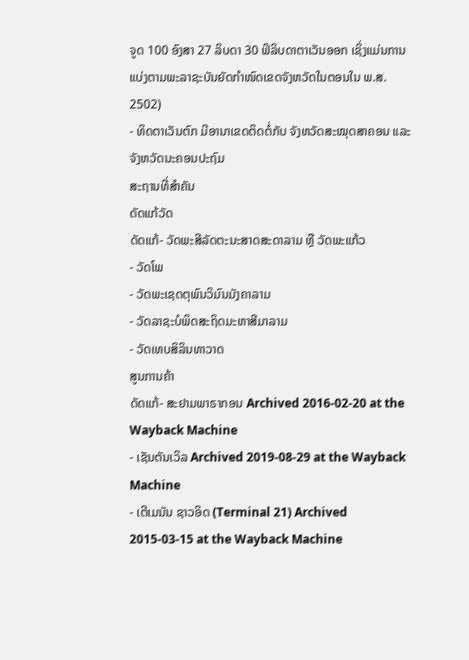ຈູດ 100 ອົງສາ 27 ລິບດາ 30 ຟິລິບດາຕາເວັນອອກ ເຊິ່ງແມ່ນການແບ່ງຕາມພະລາຊະບັນຍັດກຳໜົດເຂດຈັງຫວັດໃນຕອນໃນ ພ.ສ. 2502)
- ທິດຕາເວັນຕົກ ມີອານາເຂດຕິດຕໍ່ກັບ ຈັງຫວັດສະໝຸດສາຄອນ ແລະ ຈັງຫວັດນະຄອນປະຖົມ
ສະຖານທີ່ສຳຄັນ
ດັດແກ້ວັດ
ດັດແກ້- ວັດພະສີລັດຕະນະສາດສະດາລາມ ຫຼື ວັດພະແກ້ວ
- ວັດໂພ
- ວັດພະເຊດຕຸພົນວິມົນມັງຄາລາມ
- ວັດລາຊະບໍພິດສະຖິດມະຫາສີມາລາມ
- ວັດເທບສິລິນທາວາດ
ສູນການຄ້າ
ດັດແກ້- ສະຢາມພາຣາກອນ Archived 2016-02-20 at the Wayback Machine
- ເຊັນຕັນເວິລ Archived 2019-08-29 at the Wayback Machine
- ເຕີເມນັນ ຊາວອິດ (Terminal 21) Archived 2015-03-15 at the Wayback Machine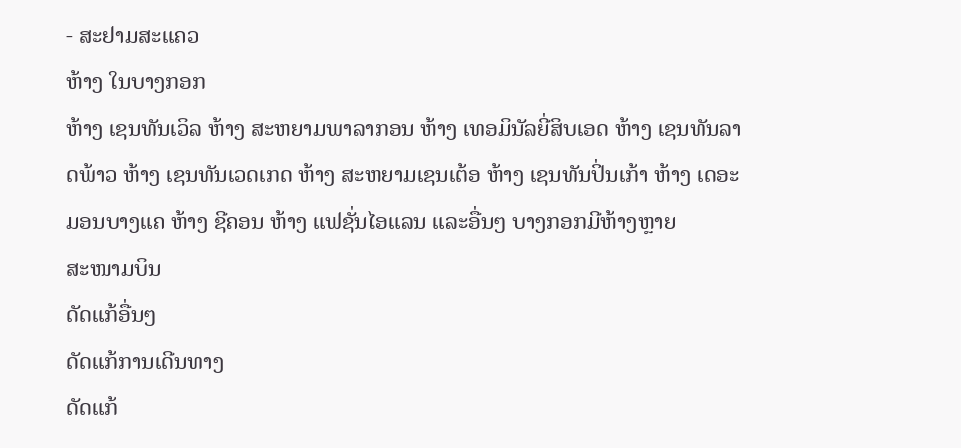- ສະຢາມສະແຄວ
ຫ້າງ ໃນບາງກອກ
ຫ້າງ ເຊນທັນເວິລ ຫ້າງ ສະຫຍາມພາລາກອນ ຫ້າງ ເທອມິນັລຍີ່ສິບເອດ ຫ້າງ ເຊນທັນລາດພ້າວ ຫ້າງ ເຊນທັນເວດເກດ ຫ້າງ ສະຫຍາມເຊນເຕ້ອ ຫ້າງ ເຊນທັນປິ່ນເກ້າ ຫ້າງ ເດອະມອນບາງແຄ ຫ້າງ ຊີຄອນ ຫ້າງ ແຟຊັ່ນໄອແລນ ແລະອື່ນໆ ບາງກອກມີຫ້າງຫຼາຍ
ສະໜາມບິນ
ດັດແກ້ອື່ນໆ
ດັດແກ້ການເດີນທາງ
ດັດແກ້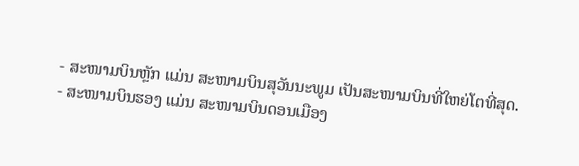- ສະໜາມບິນຫຼັກ ແມ່ນ ສະໜາມບິນສຸວັນນະພູມ ເປັນສະໜາມບິນທີ່ໃຫຍ່ໂຕທີ່ສຸດ.
- ສະໜາມບິນຮອງ ແມ່ນ ສະໜາມບິນດອນເມືອງ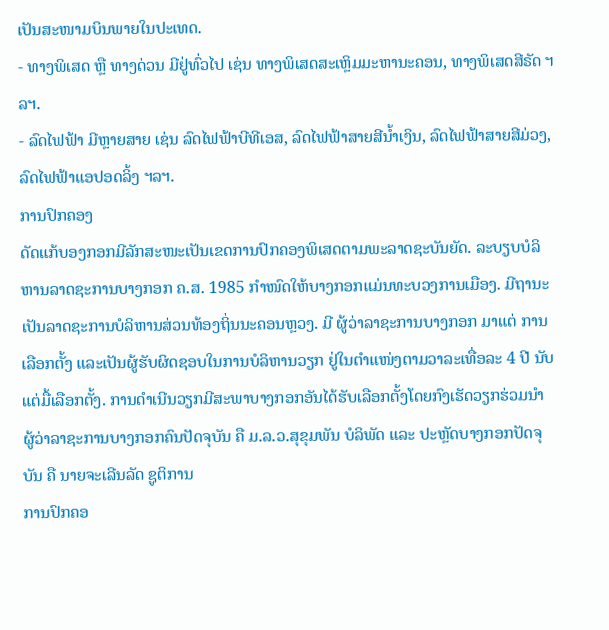ເປັນສະໜາມບິນພາຍໃນປະເທດ.
- ທາງພິເສດ ຫຼື ທາງດ່ວນ ມີຢູ່ທົ່ວໄປ ເຊ່ນ ທາງພິເສດສະເຫຼິມມະຫານະຄອນ, ທາງພິເສດສີຣັດ ຯລຯ.
- ລົດໄຟຟ້າ ມີຫຼາຍສາຍ ເຊ່ນ ລົດໄຟຟ້າບີທີເອສ, ລົດໄຟຟ້າສາຍສີນ້ຳເງິນ, ລົດໄຟຟ້າສາຍສີມ່ວງ, ລົດໄຟຟ້າແອປອດລິ້ງ ຯລຯ.
ການປົກຄອງ
ດັດແກ້ບອງກອກມີລັກສະໜະເປັນເຂດການປົກຄອງພິເສດຕາມພະລາດຊະບັນຍັດ. ລະບຽບບໍລິຫານລາດຊະການບາງກອກ ຄ.ສ. 1985 ກຳໜົດໃຫ້ບາງກອກແມ່ນທະບວງການເມືອງ. ມີຖານະເປັນລາດຊະການບໍລິຫານສ່ວນທ້ອງຖິ່ນນະຄອນຫຼວງ. ມີ ຜູ້ວ່າລາຊະການບາງກອກ ມາແຕ່ ການເລືອກຕັ້ງ ແລະເປັນຜູ້ຮັບຜິດຊອບໃນການບໍລິຫານວຽກ ຢູ່ໃນຕຳແໜ່ງຕາມວາລະເທື່ອລະ 4 ປີ ນັບແຕ່ມື້ເລືອກຕັ້ງ. ການດຳເນີນວຽກມີສະພາບາງກອກອັນໄດ້ຮັບເລືອກຕັ້ງໂດຍກົງເຮັດວຽກຮ່ວມນຳ
ຜູ້ວ່າລາຊະການບາງກອກຄົນປັດຈຸບັນ ຄື ມ.ລ.ວ.ສຸຂຸມພັນ ບໍລິພັດ ແລະ ປະຫຼັດບາງກອກປັດຈຸບັນ ຄື ນາຍຈະເລີນລັດ ຊູຕິການ
ການປົກຄອ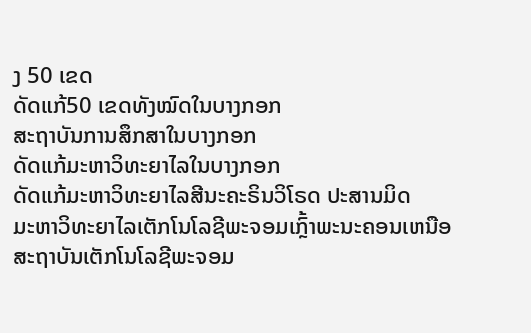ງ 50 ເຂດ
ດັດແກ້50 ເຂດທັງໝົດໃນບາງກອກ
ສະຖາບັນການສຶກສາໃນບາງກອກ
ດັດແກ້ມະຫາວິທະຍາໄລໃນບາງກອກ
ດັດແກ້ມະຫາວິທະຍາໄລສີນະຄະຣິນວິໂຣດ ປະສານມິດ
ມະຫາວິທະຍາໄລເຕັກໂນໂລຊີພະຈອມເກຼົ້າພະນະຄອນເຫນືອ
ສະຖາບັນເຕັກໂນໂລຊີພະຈອມ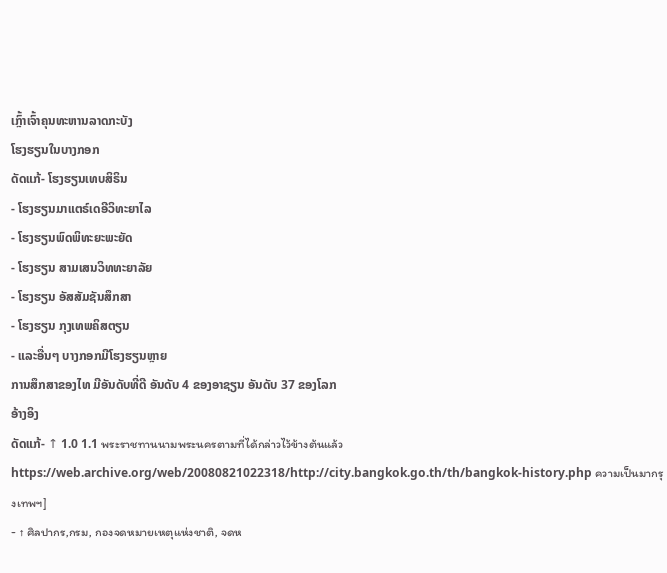ເກຼົ້າເຈົ້າຄຸນທະຫານລາດກະບັງ
ໂຮງຮຽນໃນບາງກອກ
ດັດແກ້- ໂຮງຮຽນເທບສິຣິນ
- ໂຮງຮຽນມາແຕຣ໌ເດອີວິທະຍາໄລ
- ໂຮງຮຽນພົດພິທະຍະພະຍັດ
- ໂຮງຮຽນ ສາມເສນວິທທະຍາລັຍ
- ໂຮງຮຽນ ອັສສັມຊັນສຶກສາ
- ໂຮງຮຽນ ກຸງເທພຄິສຕຽນ
- ແລະອື່ນໆ ບາງກອກມີໂຮງຮຽນຫຼາຍ
ການສຶກສາຂອງໄທ ມີອັນດັບທີ່ດີ ອັນດັບ 4 ຂອງອາຊຽນ ອັນດັບ 37 ຂອງໂລກ
ອ້າງອິງ
ດັດແກ້- ↑ 1.0 1.1 พระราชทานนามพระนครตามที่ได้กล่าวไว้ข้างต้นแล้ว https://web.archive.org/web/20080821022318/http://city.bangkok.go.th/th/bangkok-history.php ความเป็นมากรุงเทพฯ]
- ↑ ศิลปากร,กรม, กองจดหมายเหตุแห่งชาติ, จดห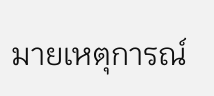มายเหตุการณ์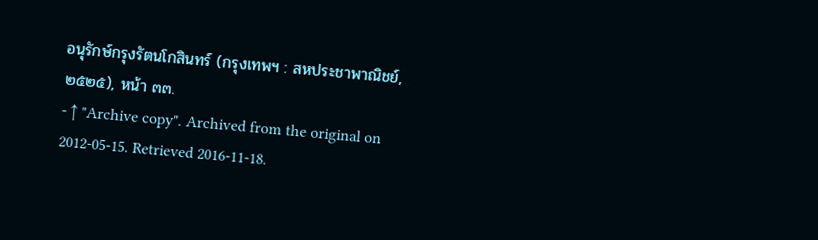อนุรักษ์กรุงรัตนโกสินทร์ (กรุงเทพฯ : สหประชาพาณิชย์, ๒๕๒๕), หน้า ๓๓.
- ↑ "Archive copy". Archived from the original on 2012-05-15. Retrieved 2016-11-18.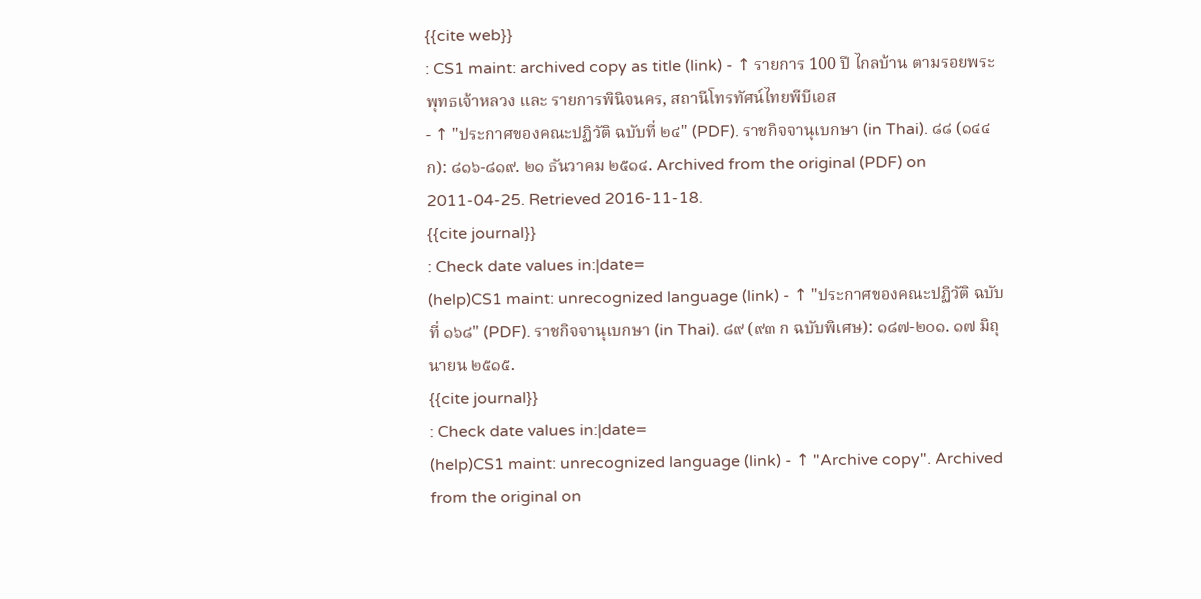{{cite web}}
: CS1 maint: archived copy as title (link) - ↑ รายการ 100 ปี ไกลบ้าน ตามรอยพระพุทธเจ้าหลวง และ รายการพินิจนคร, สถานีโทรทัศน์ไทยพีบีเอส
- ↑ "ประกาศของคณะปฏิวัติ ฉบับที่ ๒๔" (PDF). ราชกิจจานุเบกษา (in Thai). ๘๘ (๑๔๔ ก): ๘๑๖-๘๑๙. ๒๑ ธันวาคม ๒๕๑๔. Archived from the original (PDF) on 2011-04-25. Retrieved 2016-11-18.
{{cite journal}}
: Check date values in:|date=
(help)CS1 maint: unrecognized language (link) - ↑ "ประกาศของคณะปฏิวัติ ฉบับที่ ๑๖๘" (PDF). ราชกิจจานุเบกษา (in Thai). ๘๙ (๙๓ ก ฉบับพิเศษ): ๑๘๗-๒๐๑. ๑๗ มิถุนายน ๒๕๑๕.
{{cite journal}}
: Check date values in:|date=
(help)CS1 maint: unrecognized language (link) - ↑ "Archive copy". Archived from the original on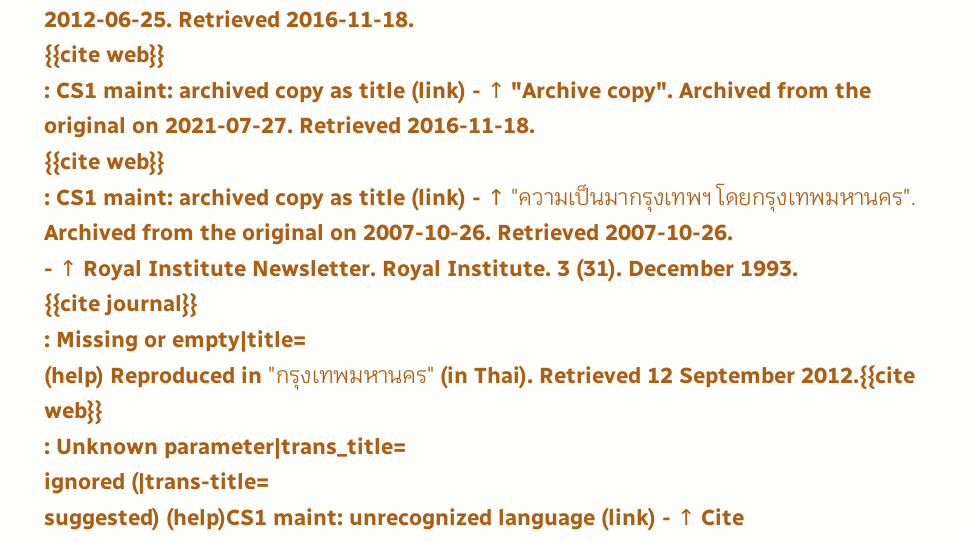2012-06-25. Retrieved 2016-11-18.
{{cite web}}
: CS1 maint: archived copy as title (link) - ↑ "Archive copy". Archived from the original on 2021-07-27. Retrieved 2016-11-18.
{{cite web}}
: CS1 maint: archived copy as title (link) - ↑ "ความเป็นมากรุงเทพฯ โดยกรุงเทพมหานคร". Archived from the original on 2007-10-26. Retrieved 2007-10-26.
- ↑ Royal Institute Newsletter. Royal Institute. 3 (31). December 1993.
{{cite journal}}
: Missing or empty|title=
(help) Reproduced in "กรุงเทพมหานคร" (in Thai). Retrieved 12 September 2012.{{cite web}}
: Unknown parameter|trans_title=
ignored (|trans-title=
suggested) (help)CS1 maint: unrecognized language (link) - ↑ Cite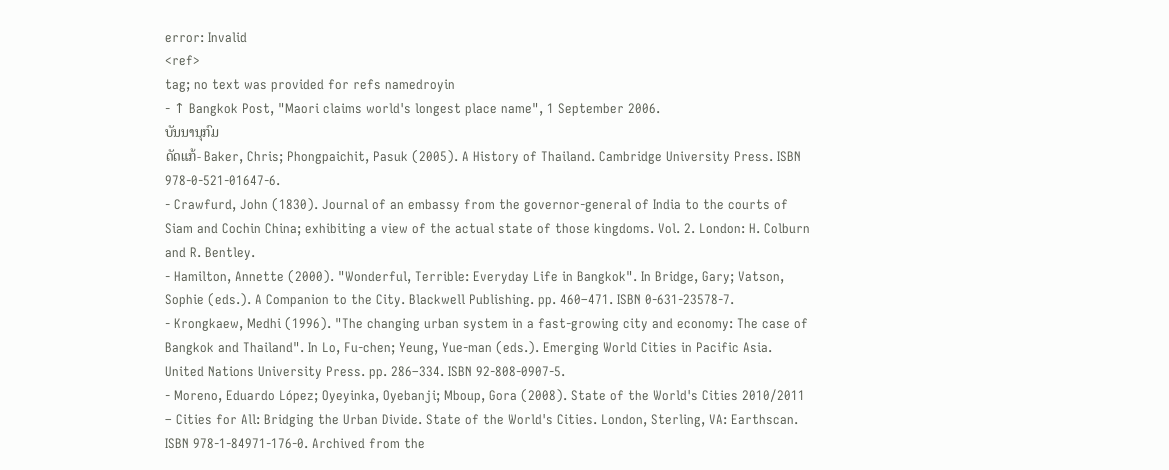error: Invalid
<ref>
tag; no text was provided for refs namedroyin
- ↑ Bangkok Post, "Maori claims world's longest place name", 1 September 2006.
ບັນນານຸກົມ
ດັດແກ້- Baker, Chris; Phongpaichit, Pasuk (2005). A History of Thailand. Cambridge University Press. ISBN 978-0-521-01647-6.
- Crawfurd, John (1830). Journal of an embassy from the governor-general of India to the courts of Siam and Cochin China; exhibiting a view of the actual state of those kingdoms. Vol. 2. London: H. Colburn and R. Bentley.
- Hamilton, Annette (2000). "Wonderful, Terrible: Everyday Life in Bangkok". In Bridge, Gary; Vatson, Sophie (eds.). A Companion to the City. Blackwell Publishing. pp. 460–471. ISBN 0-631-23578-7.
- Krongkaew, Medhi (1996). "The changing urban system in a fast-growing city and economy: The case of Bangkok and Thailand". In Lo, Fu-chen; Yeung, Yue-man (eds.). Emerging World Cities in Pacific Asia. United Nations University Press. pp. 286–334. ISBN 92-808-0907-5.
- Moreno, Eduardo López; Oyeyinka, Oyebanji; Mboup, Gora (2008). State of the World's Cities 2010/2011 – Cities for All: Bridging the Urban Divide. State of the World's Cities. London, Sterling, VA: Earthscan. ISBN 978-1-84971-176-0. Archived from the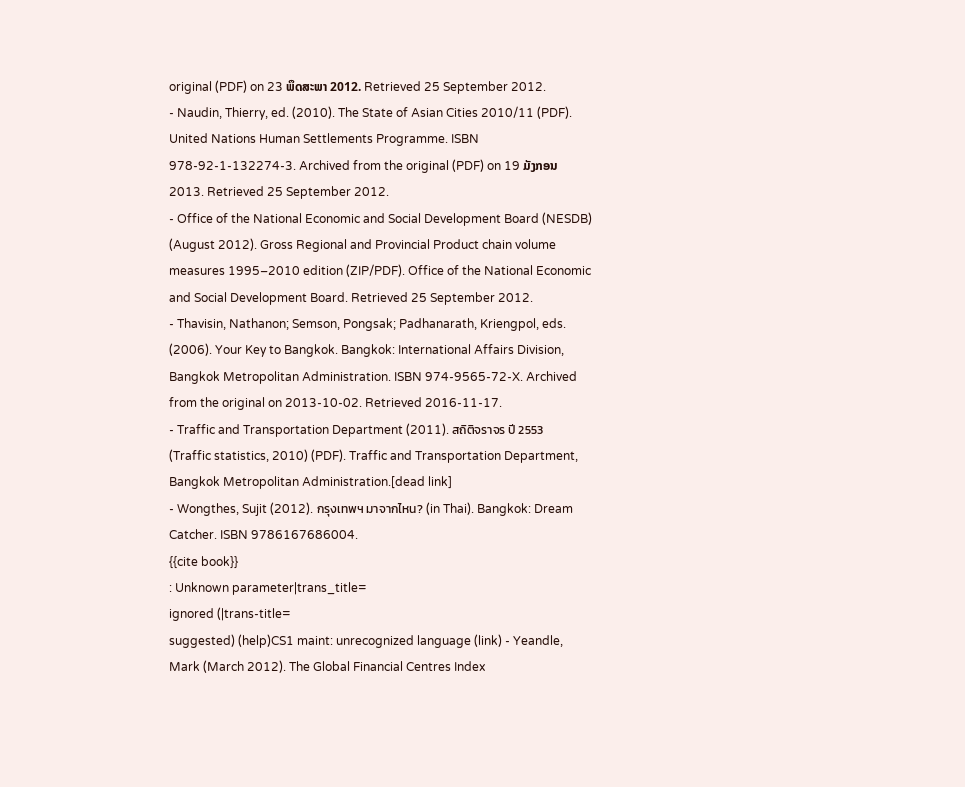original (PDF) on 23 ພຶດສະພາ 2012. Retrieved 25 September 2012.
- Naudin, Thierry, ed. (2010). The State of Asian Cities 2010/11 (PDF). United Nations Human Settlements Programme. ISBN 978-92-1-132274-3. Archived from the original (PDF) on 19 ມັງກອນ 2013. Retrieved 25 September 2012.
- Office of the National Economic and Social Development Board (NESDB) (August 2012). Gross Regional and Provincial Product chain volume measures 1995–2010 edition (ZIP/PDF). Office of the National Economic and Social Development Board. Retrieved 25 September 2012.
- Thavisin, Nathanon; Semson, Pongsak; Padhanarath, Kriengpol, eds. (2006). Your Key to Bangkok. Bangkok: International Affairs Division, Bangkok Metropolitan Administration. ISBN 974-9565-72-X. Archived from the original on 2013-10-02. Retrieved 2016-11-17.
- Traffic and Transportation Department (2011). สถิติจราจร ปี 2553 (Traffic statistics, 2010) (PDF). Traffic and Transportation Department, Bangkok Metropolitan Administration.[dead link]
- Wongthes, Sujit (2012). กรุงเทพฯ มาจากไหน? (in Thai). Bangkok: Dream Catcher. ISBN 9786167686004.
{{cite book}}
: Unknown parameter|trans_title=
ignored (|trans-title=
suggested) (help)CS1 maint: unrecognized language (link) - Yeandle, Mark (March 2012). The Global Financial Centres Index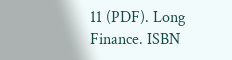11 (PDF). Long Finance. ISBN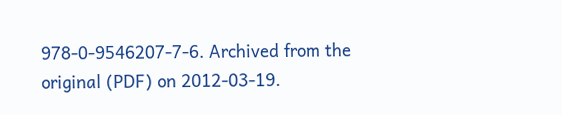978-0-9546207-7-6. Archived from the original (PDF) on 2012-03-19.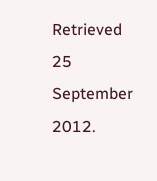Retrieved 25 September 2012.